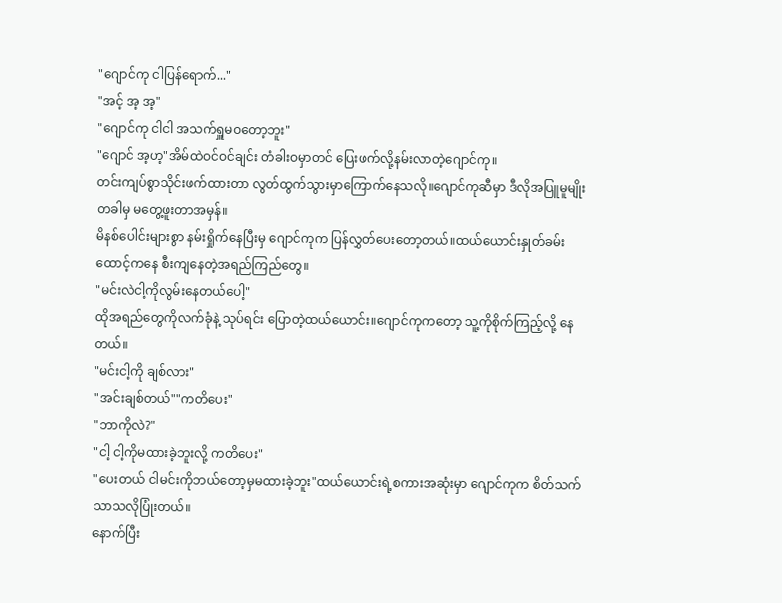"ဂျောင်ကု ငါပြန်ရောက်..."
"အင့် အ့ အ့"
"ဂျောင်ကု ငါငါ အသက်ရှူမဝတော့ဘူး"
"ဂျောင် အ့ဟ့"အိမ်ထဲဝင်ဝင်ချင်း တံခါးဝမှာတင် ပြေးဖက်လို့နမ်းလာတဲ့ဂျောင်ကု။
တင်းကျပ်စွာသိုင်းဖက်ထားတာ လွတ်ထွက်သွားမှာကြောက်နေသလို။ဂျောင်ကုဆီမှာ ဒီလိုအပြူမူမျိုးတခါမှ မတွေ့ဖူးတာအမှန်။
မိနစ်ပေါင်းများစွာ နမ်းရှိုက်နေပြီးမှ ဂျောင်ကုက ပြန်လွှတ်ပေးတော့တယ်။ထယ်ယောင်းနှုတ်ခမ်းထောင့်ကနေ စီးကျနေတဲ့အရည်ကြည်တွေ။
"မင်းလဲငါ့ကိုလွမ်းနေတယ်ပေါ့"
ထိုအရည်တွေကိုလက်ခုံနဲ့ သုပ်ရင်း ပြောတဲ့ထယ်ယောင်း။ဂျောင်ကုကတော့ သူ့ကိုစိုက်ကြည့်လို့ နေတယ်။
"မင်းငါ့ကို ချစ်လား"
"အင်းချစ်တယ်""ကတိပေး"
"ဘာကိုလဲ?"
"ငါ့ ငါ့ကိုမထားခဲ့ဘူးလို့ ကတိပေး"
"ပေးတယ် ငါမင်းကိုဘယ်တော့မှမထားခဲ့ဘူး"ထယ်ယောင်းရဲ့စကားအဆုံးမှာ ဂျောင်ကုက စိတ်သက်သာသလိုပြုံးတယ်။
နောက်ပြီး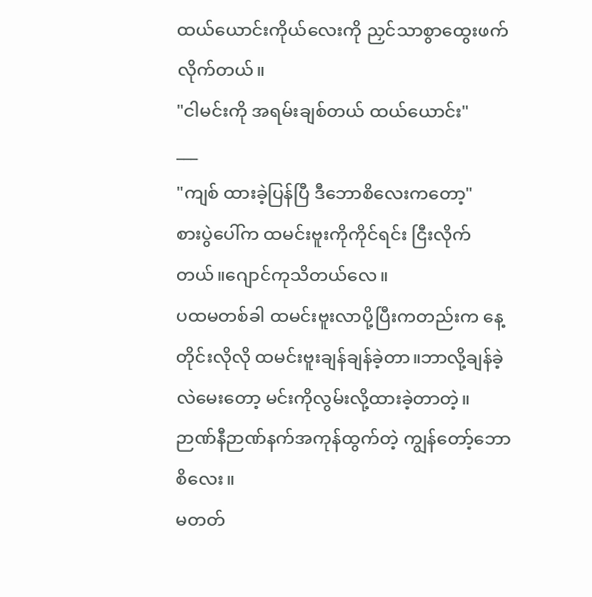ထယ်ယောင်းကိုယ်လေးကို ညှင်သာစွာထွေးဖက်လိုက်တယ်။
"ငါမင်းကို အရမ်းချစ်တယ် ထယ်ယောင်း"
___
"ကျစ် ထားခဲ့ပြန်ပြီ ဒီဘောစိလေးကတော့"
စားပွဲပေါ်က ထမင်းဗူးကိုကိုင်ရင်း ငြီးလိုက်တယ်။ဂျောင်ကုသိတယ်လေ။
ပထမတစ်ခါ ထမင်းဗူးလာပို့ပြီးကတည်းက နေ့တိုင်းလိုလို ထမင်းဗူးချန်ချန်ခဲ့တာ။ဘာလို့ချန်ခဲ့လဲမေးတော့ မင်းကိုလွမ်းလို့ထားခဲ့တာတဲ့။
ဉာဏ်နီဉာဏ်နက်အကုန်ထွက်တဲ့ ကျွန်တော့်ဘောစိလေး။
မတတ်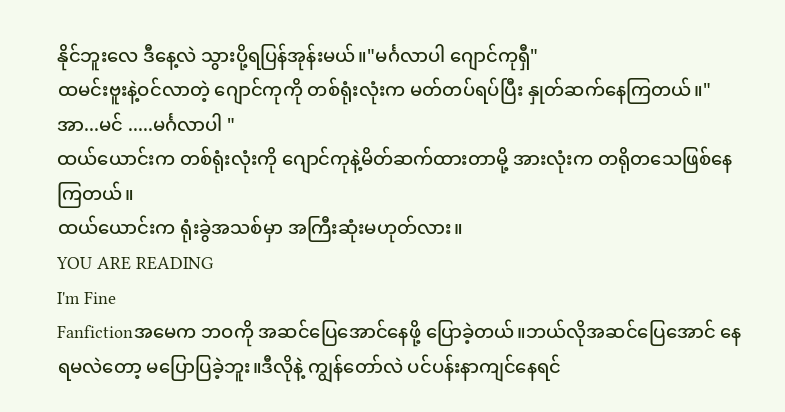နိုင်ဘူးလေ ဒီနေ့လဲ သွားပို့ရပြန်အုန်းမယ်။"မင်္ဂလာပါ ဂျောင်ကုရှီ"
ထမင်းဗူးနဲ့ဝင်လာတဲ့ ဂျောင်ကုကို တစ်ရုံးလုံးက မတ်တပ်ရပ်ပြီး နှုတ်ဆက်နေကြတယ်။"အာ...မင် .....မင်္ဂလာပါ "
ထယ်ယောင်းက တစ်ရုံးလုံးကို ဂျောင်ကုနဲ့မိတ်ဆက်ထားတာမို့ အားလုံးက တရိုတသေဖြစ်နေကြတယ်။
ထယ်ယောင်းက ရုံးခွဲအသစ်မှာ အကြီးဆုံးမဟုတ်လား။
YOU ARE READING
I'm Fine
Fanfictionအမေက ဘဝကို အဆင်ပြေအောင်နေဖို့ ပြောခဲ့တယ်။ဘယ်လိုအဆင်ပြေအောင် နေရမလဲတော့ မပြောပြခဲ့ဘူး။ဒီလိုနဲ့ ကျွန်တော်လဲ ပင်ပန်းနာကျင်နေရင်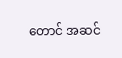တောင် အဆင်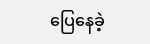ပြေနေခဲ့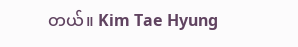တယ်။ Kim Tae Hyung